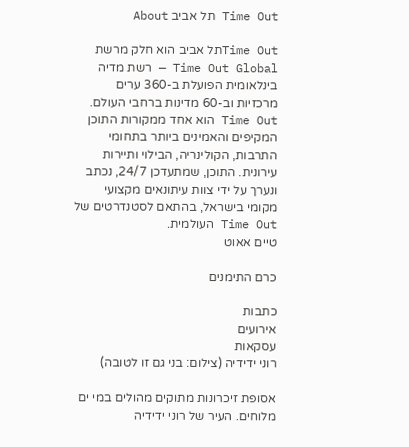Time Out תל אביב About

Time Outתל אביב הוא חלק מרשת Time Out Global — רשת מדיה בינלאומית הפועלת ב-360 ערים מרכזיות וב-60 מדינות ברחבי העולם. Time Out הוא אחד ממקורות התוכן המקיפים והאמינים ביותר בתחומי התרבות, הקולינריה, הבילוי ותיירות עירונית. התוכן, שמתעדכן 24/7, נכתב ונערך על ידי צוות עיתונאים מקצועי מקומי בישראל, בהתאם לסטנדרטים של Time Out העולמית.
טיים אאוט

כרם התימנים

כתבות
אירועים
עסקאות
רוני ידידיה (צילום: בני גם זו לטובה)

אסופת זיכרונות מתוקים מהולים במי ים מלוחים. העיר של רוני ידידיה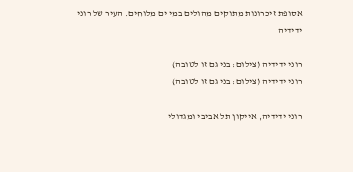אסופת זיכרונות מתוקים מהולים במי ים מלוחים. העיר של רוני ידידיה

רוני ידידיה (צילום: בני גם זו לטובה)
רוני ידידיה (צילום: בני גם זו לטובה)

רוני ידידיה, אייקון תל אביבי ומגדולי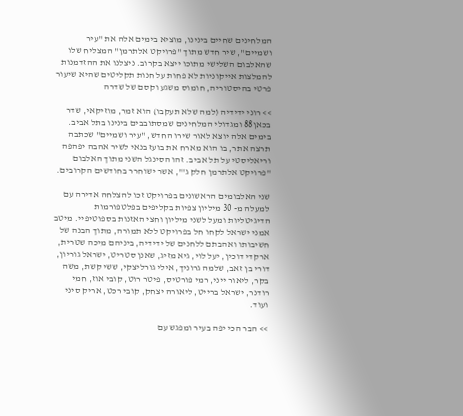המלחינים שחיים בינינו, מוציא בימים אלה את "עיר ושמיים", שיר חדש מתוך "פרויקט אלתרמן" המצליח שלו שהאלבום השלישי מתוכו ייצא בקרוב. ניצלנו את ההזדמנות להמלצות אייקוניות לא פחות על חנות תקליטים שהיא שיעור פרטי בהיסטוריה, חומוס משגע וקסם של שדרה

>> רוני ידידיה (למה שלא תעקבו) הוא זמר, מוזיקאי, שדר בכאן88 ומגדולי המלחינים שמסתובבים בינינו בתל אביב. בימים אלה יוצא לאור שירו החדש, "עיר ושמיים" שכתבה תרצה אתר, בו הוא מארח את בועז בנאי לשיר אהבה יפהפה וריאליסטי על תל אביב. זהו הסינגל השני מתוך האלבום "פרויקט אלתרמן חלק ג'", אשר ישוחרר בחודשים הקרובים.

שני האלבומים הראשונים בפרויקט זכו להצלחה אדירה עם למעלה מ- 30 מיליון צפיות בקליפים בפלטפורמות הדיגיטליות ומעל לשני מיליון וחצי האזנות בספוטיפיי. מיטב אמני ישראל לקחו חל בפרויקט ללא תמורה, מתוך הבנה של חשיבותו ואהבתם ללחנים של ידידיה, ביניהם מיכה שטרית, ארקדי דוכין, יעל לוי, גיא מזיג, שאנן סטריט, ישראל גוריון, דורי בן זאב, שלמה גרוניך, אילי גורליצקי, ששי קשת, משה בקר, ליאור ייני, רמי פורטיס, פיטר רוט, קובי אוז, חמי רודנר, ישראל ברייט, ליאורה יצחק, קובי רכט, אריק סיני ועוד.

>> הבר הכי יפה בעיר ומפגש עם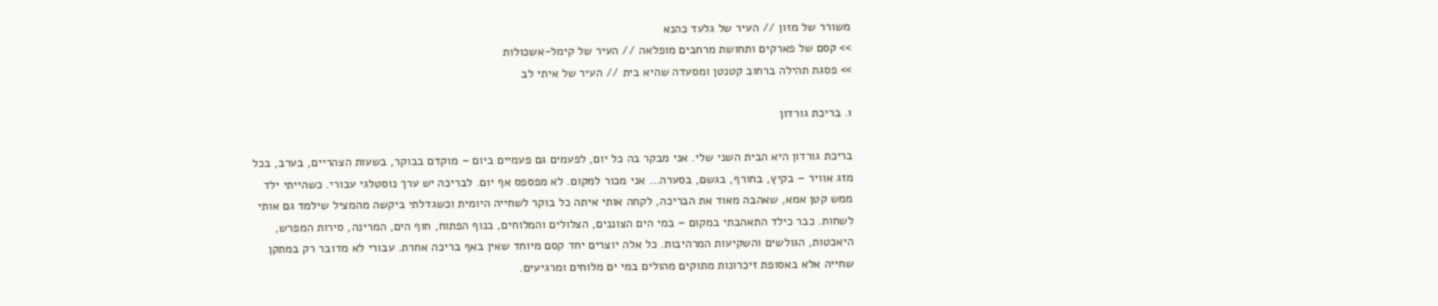משורר של מזון // העיר של גלעד כהנא
>> קסם של פארקים ותחושת מרחבים מופלאה // העיר של קימל-אשכולות
>> פסגת תהילה ברחוב קטנטן ומסעדה שהיא בית // העיר של איתי לב

1. בריכת גורדון

בריכת גורדון היא הבית השני שלי. אני מבקר בה כל יום, לפעמים גם פעמיים ביום – מוקדם בבוקר, בשעות הצהריים, בערב, בכל מזג אוויר – בקיץ, בחורף, בגשם, בסערה… אני מכור למקום. לא מפספס אף יום. לבריכה יש ערך נוסטלגי עבורי. כשהייתי ילד ממש קטן אמא, שאהבה מאוד את הבריכה, לקחה אותי איתה כל בוקר לשחייה היומית וכשגדלתי ביקשה מהמציל שילמד גם אותי לשחות. כבר כילד התאהבתי במקום – במי הים הצוננים, הצלולים והמלוחים, בנוף הפתוח, חוף הים, המרינה, סירות המפרש, היאכטות, הגולשים והשקיעות המרהיבות. כל אלה יוצרים יחד קסם מיוחד שאין באף בריכה אחרת. עבורי לא מדובר רק במתקן שחייה אלא באסופת זיכרונות מתוקים מהולים במי ים מלוחים ומרגיעים.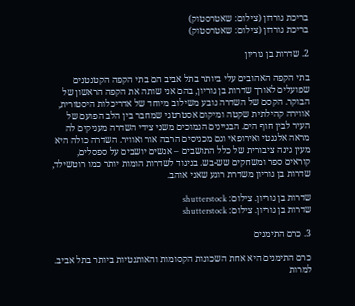בריכת גורדון (צילום: שאטרסטוק)
בריכת גורדון (צילום: שאטרסטוק)

2. שדרות בן גוריון

בתי הקפה האהובים עלי ביותר בתל אביב הם בתי הקפה הקטנטנים שפועלים לאורך שדרות בן גוריון, בהם אני שותה את הקפה הראשון של הבוקר. הקסם של השדרה נובע משילוב מיוחד של אדריכלות היסטורית, אווירה קהילתית שקטה ומיקום אסטרטגי שמחבר בין הלב הפועם של העיר לבין חוף הים. הבניינים הנמוכים משני צידי השדרה מעניקים לה מראה אלגנטי ואירופאי וגם מכניסים הרבה אור ואוויר. השדרה כולה היא מעין גינה ציבורית של כלל התושבים – אנשים יושבים על ספסלים, קוראים ספר ומשחקים שש-בש. בניגוד לשדרות הומות יותר כמו רוטשילד, שדרות בן גוריון משדרת רוגע שאני אוהב.

שדרות בן גוריון. צילום: shutterstock
שדרות בן גוריון. צילום: shutterstock

3. כרם התימנים

כרם התימנים היא אחת השכונות הקסומות והאותנטיות ביותר בתל אביב. למרות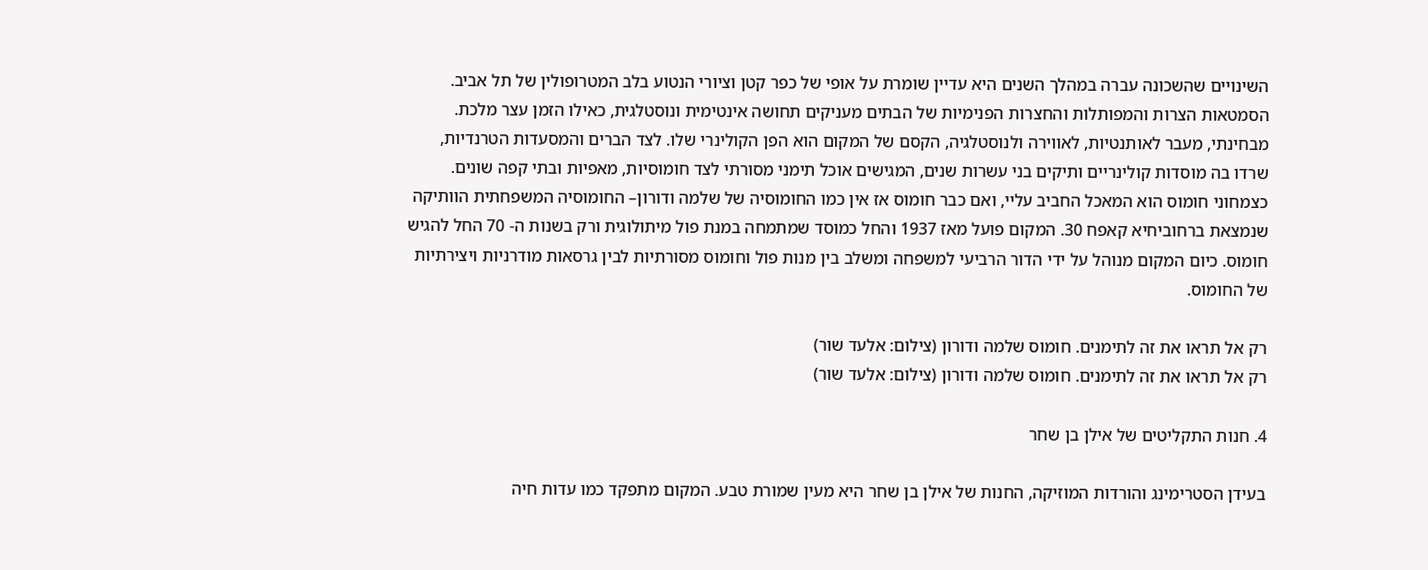השינויים שהשכונה עברה במהלך השנים היא עדיין שומרת על אופי של כפר קטן וציורי הנטוע בלב המטרופולין של תל אביב. הסמטאות הצרות והמפותלות והחצרות הפנימיות של הבתים מעניקים תחושה אינטימית ונוסטלגית, כאילו הזמן עצר מלכת. מבחינתי, מעבר לאותנטיות, לאווירה ולנוסטלגיה, הקסם של המקום הוא הפן הקולינרי שלו. לצד הברים והמסעדות הטרנדיות, שרדו בה מוסדות קולינריים ותיקים בני עשרות שנים, המגישים אוכל תימני מסורתי לצד חומוסיות, מאפיות ובתי קפה שונים. כצמחוני חומוס הוא המאכל החביב עליי, ואם כבר חומוס אז אין כמו החומוסיה של שלמה ודורון– החומוסיה המשפחתית הוותיקה שנמצאת ברחוביחיא קאפח 30. המקום פועל מאז 1937 והחל כמוסד שמתמחה במנת פול מיתולוגית ורק בשנות ה- 70 החל להגיש חומוס. כיום המקום מנוהל על ידי הדור הרביעי למשפחה ומשלב בין מנות פול וחומוס מסורתיות לבין גרסאות מודרניות ויצירתיות של החומוס.

רק אל תראו את זה לתימנים. חומוס שלמה ודורון (צילום: אלעד שור)
רק אל תראו את זה לתימנים. חומוס שלמה ודורון (צילום: אלעד שור)

4. חנות התקליטים של אילן בן שחר

בעידן הסטרימינג והורדות המוזיקה, החנות של אילן בן שחר היא מעין שמורת טבע. המקום מתפקד כמו עדות חיה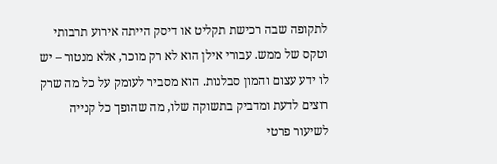לתקופה שבה רכישת תקליט או דיסק הייתה אירוע תרבותי וטקס של ממש. עבורי אילן הוא לא רק מוכר, אלא מנטור – יש לו ידע עצום והמון סבלנות. הוא מסביר לעומק על כל מה שרק רוצים לדעת ומדביק בתשוקה שלו, מה שהופך כל קנייה לשיעור פרטי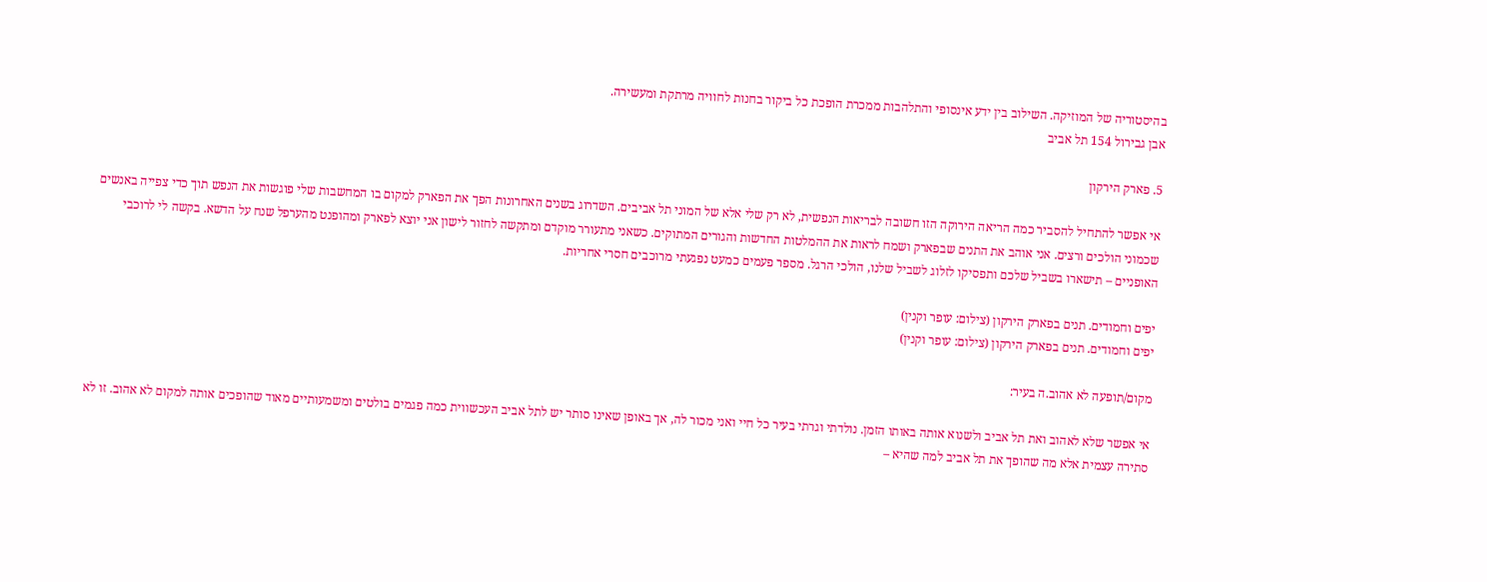בהיסטוריה של המוזיקה. השילוב בין ידע אינסופי והתלהבות ממכרת הופכת כל ביקור בחנות לחוויה מרתקת ומעשירה.
אבן גבירול 154 תל אביב

5. פארק הירקון

אי אפשר להתחיל להסביר כמה הריאה הירוקה הזו חשובה לבריאות הנפשית, לא רק שלי אלא של המוני תל אביבים. השדרוג בשנים האחרונות הפך את הפארק למקום בו המחשבות שלי פוגשות את הנפש תוך כדי צפייה באנשים שכמוני הולכים ורצים. אני אוהב את התנים שבפארק ושמח לראות את ההמלטות החדשות והגורים המתוקים. כשאני מתעורר מוקדם ומתקשה לחזור לישון אני יוצא לפארק ומהופנט מהערפל שנח על הדשא. בקשה לי לרוכבי האופניים – תישארו בשביל שלכם ותפסיקו לזלוג לשביל שלנו, הולכי הרגל. מספר פעמים כמעט נפגעתי מרוכבים חסרי אחריות.

יפים וחמודים. תנים בפארק הירקון (צילום: עופר וקנין)
יפים וחמודים. תנים בפארק הירקון (צילום: עופר וקנין)

מקום/תופעה לא אהוב.ה בעיר:

אי אפשר שלא לאהוב ואת תל אביב ולשנוא אותה באותו הזמן. נולדתי וגרתי בעיר כל חיי ואני מכור לה, אך באופן שאינו סותר יש לתל אביב העכשווית כמה פגמים בולטים ומשמעותיים מאוד שהופכים אותה למקום לא אהוב. זו לא סתירה עצמית אלא מה שהופך את תל אביב למה שהיא –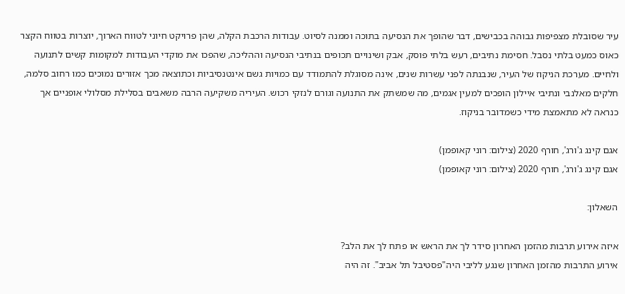עיר שסובלת מצפיפות גבוהה בכבישים, דבר שהופך את הנסיעה בתוכה וממנה לסיוט. עבודות הרכבת הקלה, שהן פרויקט חיוני לטווח הארוך, יוצרות בטווח הקצר כאוס כמעט בלתי נסבל. חסימת נתיבים, רעש בלתי פוסק, אבק ושינויים תכופים בנתיבי הנסיעה וההליכה, שהפכו את מוקדי העבודות למקומות קשים לתנועה ולחיים. מערכת הניקוז של העיר, שנבנתה לפני עשרות שנים, אינה מסוגלת להתמודד עם כמויות גשם אינטנסיביות וכתוצאה מכך אזורים נמוכים כמו רחוב סלמה, חלקים מאלנבי ונתיבי איילון הופכים למעין אגמים, מה שמשתק את התנועה וגורם לנזקי רכוש. העיריה משקיעה הרבה משאבים בסלילת מסלולי אופניים אך כנראה לא מתאמצת מידי כשמדובר בניקוז.

אגם קינג ג'ורג', חורף 2020 (צילום: רוני קאופמן)
אגם קינג ג'ורג', חורף 2020 (צילום: רוני קאופמן)

השאלון:

איזה אירוע תרבות מהזמן האחרון סידר לך את הראש או פתח לך את הלב?
אירוע התרבות מהזמן האחרון שנגע לליבי היה"פסטיבל תל אביב". זה היה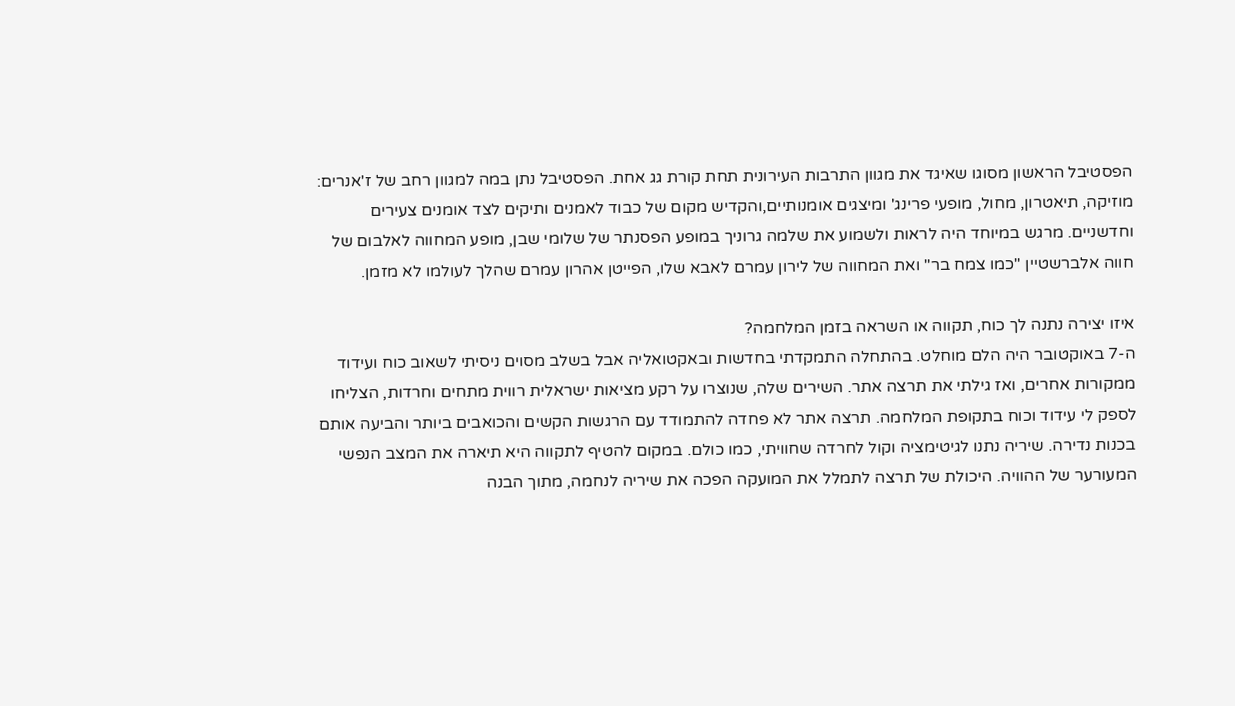הפסטיבל הראשון מסוגו שאיגד את מגוון התרבות העירונית תחת קורת גג אחת. הפסטיבל נתן במה למגוון רחב של ז'אנרים: מוזיקה, תיאטרון, מחול, מופעי פרינג' ומיצגים אומנותיים,והקדיש מקום של כבוד לאמנים ותיקים לצד אומנים צעירים וחדשניים. מרגש במיוחד היה לראות ולשמוע את שלמה גרוניך במופע הפסנתר של שלומי שבן, מופע המחווה לאלבום של חווה אלברשטיין "כמו צמח בר" ואת המחווה של לירון עמרם לאבא שלו, הפייטן אהרון עמרם שהלך לעולמו לא מזמן.

איזו יצירה נתנה לך כוח, תקווה או השראה בזמן המלחמה?
ה-7 באוקטובר היה הלם מוחלט. בהתחלה התמקדתי בחדשות ובאקטואליה אבל בשלב מסוים ניסיתי לשאוב כוח ועידוד ממקורות אחרים, ואז גילתי את תרצה אתר. השירים שלה, שנוצרו על רקע מציאות ישראלית רווית מתחים וחרדות, הצליחו לספק לי עידוד וכוח בתקופת המלחמה. תרצה אתר לא פחדה להתמודד עם הרגשות הקשים והכואבים ביותר והביעה אותם בכנות נדירה. שיריה נתנו לגיטימציה וקול לחרדה שחוויתי, כמו כולם. במקום להטיף לתקווה היא תיארה את המצב הנפשי המעורער של ההוויה. היכולת של תרצה לתמלל את המועקה הפכה את שיריה לנחמה, מתוך הבנה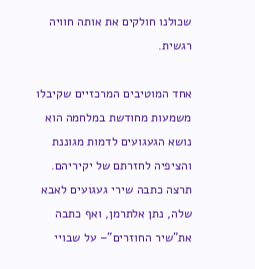שכולנו חולקים את אותה חוויה רגשית.

אחד המוטיבים המרכזיים שקיבלו משמעות מחודשת במלחמה הוא נושא הגעגועים לדמות מגוננת והציפיה לחזרתם של יקיריהם. תרצה כתבה שירי געגועים לאבא שלה, נתן אלתרמן, ואף כתבה את"שיר החוזרים"– על שבויי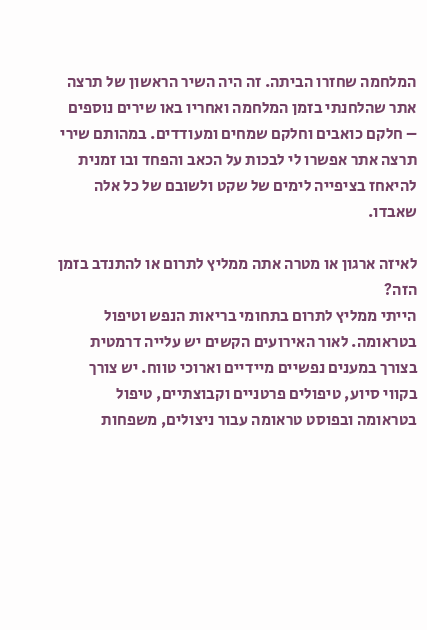המלחמה שחזרו הביתה. זה היה השיר הראשון של תרצה אתר שהלחנתי בזמן המלחמה ואחריו באו שירים נוספים – חלקם כואבים וחלקם שמחים ומעודדים. במהותם שירי תרצה אתר אפשרו לי לבכות על הכאב והפחד ובו זמנית להיאחז בציפייה לימים של שקט ולשובם של כל אלה שאבדו.

לאיזה ארגון או מטרה אתה ממליץ לתרום או להתנדב בזמן הזה?
הייתי ממליץ לתרום בתחומי בריאות הנפש וטיפול בטראומה. לאור האירועים הקשים יש עלייה דרמטית בצורך במענים נפשיים מיידיים וארוכי טווח. יש צורך בקווי סיוע, טיפולים פרטניים וקבוצתיים, טיפול בטראומה ובפוסט טראומה עבור ניצולים, משפחות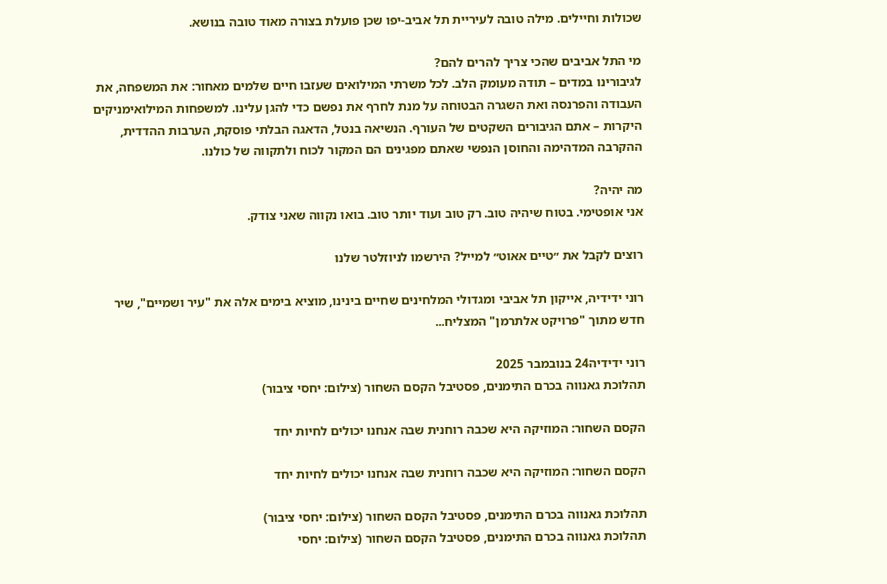שכולות וחיילים. מילה טובה לעיריית תל אביב-יפו שכן פועלת בצורה מאוד טובה בנושא.

מי התל אביבים שהכי צריך להרים להם?
לגיבורינו במדים – תודה מעומק הלב. לכל משרתי המילואים שעזבו חיים שלמים מאחור: את המשפחה, את העבודה והפרנסה ואת השגרה הבטוחה על מנת לחרף את נפשם כדי להגן עלינו. למשפחות המילואימניקים היקרות – אתם הגיבורים השקטים של העורף. הנשיאה בנטל, הדאגה הבלתי פוסקת, הערבות ההדדית, ההקרבה המדהימה והחוסן הנפשי שאתם מפגינים הם המקור לכוח ולתקווה של כולנו.

מה יהיה?
אני אופטימי. בטוח שיהיה טוב. רק טוב ועוד יותר טוב. בואו נקווה שאני צודק.

רוצים לקבל את ״טיים אאוט״ למייל? הירשמו לניוזלטר שלנו

רוני ידידיה, אייקון תל אביבי ומגדולי המלחינים שחיים בינינו, מוציא בימים אלה את "עיר ושמיים", שיר חדש מתוך "פרויקט אלתרמן" המצליח...

רוני ידידיה24 בנובמבר 2025
תהלוכת גאנווה בכרם התימנים, פסטיבל הקסם השחור (צילום: יחסי ציבור)

הקסם השחור: המוזיקה היא שכבה רוחנית שבה אנחנו יכולים לחיות יחד

הקסם השחור: המוזיקה היא שכבה רוחנית שבה אנחנו יכולים לחיות יחד

תהלוכת גאנווה בכרם התימנים, פסטיבל הקסם השחור (צילום: יחסי ציבור)
תהלוכת גאנווה בכרם התימנים, פסטיבל הקסם השחור (צילום: יחסי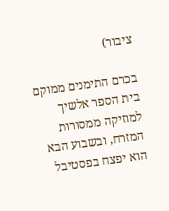ציבור)

בכרם התימנים ממוקם בית הספר אלשיך למוזיקה ממסורות המזרח, ובשבוע הבא הוא יפצח בפסטיבל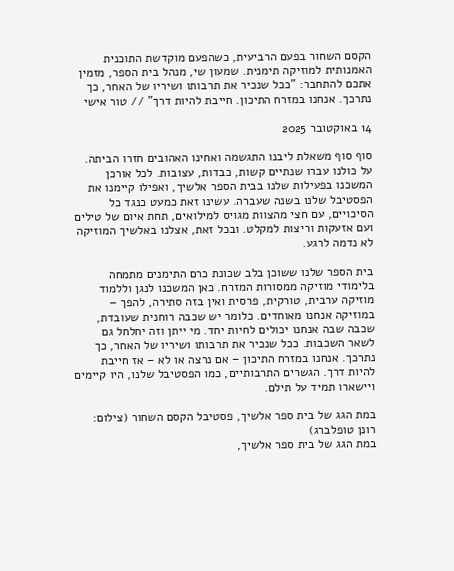הקסם השחור בפעם הרביעית, כשהפעם מוקדשת התוכנית האמנותית למוזיקה תימנית. שמעון שי, מנהל בית הספר, מזמין אתכם להתחבר: "ככל שנכיר את תרבותו ושיריו של האחר, כך נתרכך. אנחנו במזרח התיכון. חייבת להיות דרך" // טור אישי

14 באוקטובר 2025

סוף סוף משאלת ליבנו התגשמה ואחינו האהובים חזרו הביתה. על כולנו עברו שנתיים קשות, כבדות, עצובות. לכל אורכן המשכנו בפעילות שלנו בבית הספר אלשיך, ואפילו קיימנו את הפסטיבל שלנו בשנה שעברה. עשינו זאת כמעט כנגד כל הסיכויים, עם חצי מהצוות מגויס למילואים, תחת איום של טילים ועם אזעקות וריצות למקלט. ובכל זאת, אצלנו באלשיך המוזיקה לא נדמה לרגע.

בית הספר שלנו ששוכן בלב שכונת כרם התימנים מתמחה בלימודי מוזיקה ממסורות המזרח. כאן המשכנו לנגן וללמוד מוזיקה ערבית, טורקית, פרסית ואין בזה סתירה, להפך – במוזיקה אנחנו מאוחדים. כלומר יש שכבה רוחנית שעובדת, שכבה שבה אנחנו יכולים לחיות יחד. מי ייתן וזה יחלחל גם לשאר השכבות. ככל שנכיר את תרבותו ושיריו של האחר, כך נתרכך. אנחנו במזרח התיכון – אם נרצה או לא – אז חייבת להיות דרך. הגשרים התרבותיים, כמו הפסטיבל שלנו, היו קיימים ויישארו תמיד על תילם.

במת הגג של בית ספר אלשיך, פסטיבל הקסם השחור (צילום: רונן טופלברג)
במת הגג של בית ספר אלשיך,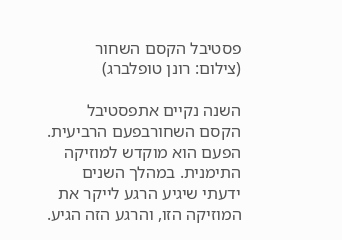פסטיבל הקסם השחור (צילום: רונן טופלברג)

השנה נקיים אתפסטיבל הקסם השחורבפעם הרביעית. הפעם הוא מוקדש למוזיקה התימנית. במהלך השנים ידעתי שיגיע הרגע לייקר את המוזיקה הזו, והרגע הזה הגיע.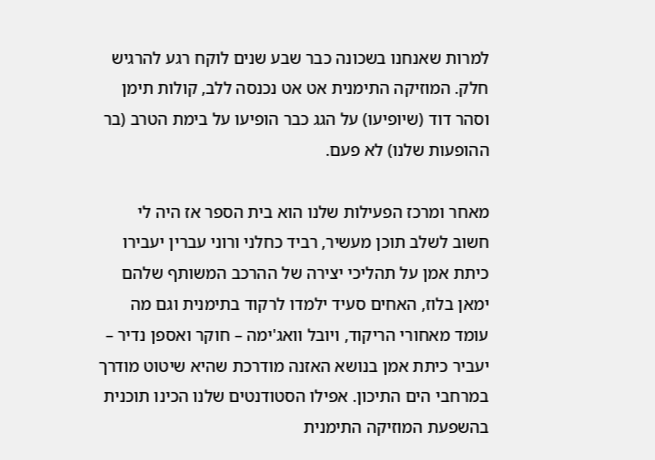למרות שאנחנו בשכונה כבר שבע שנים לוקח רגע להרגיש חלק. המוזיקה התימנית אט אט נכנסה ללב, קולות תימן וסהר דוד (שיופיעו) על הגג כבר הופיעו על בימת הטרב (בר ההופעות שלנו) לא פעם.

מאחר ומרכז הפעילות שלנו הוא בית הספר אז היה לי חשוב לשלב תוכן מעשיר, רביד כחלני ורוני עברין יעבירו כיתת אמן על תהליכי יצירה של ההרכב המשותף שלהם ימאן בלוז, האחים סעיד ילמדו לרקוד בתימנית וגם מה עומד מאחורי הריקוד, ויובל וואג'ימה – חוקר ואספן נדיר – יעביר כיתת אמן בנושא האזנה מודרכת שהיא שיטוט מודרך במרחבי הים התיכון. אפילו הסטודנטים שלנו הכינו תוכנית בהשפעת המוזיקה התימנית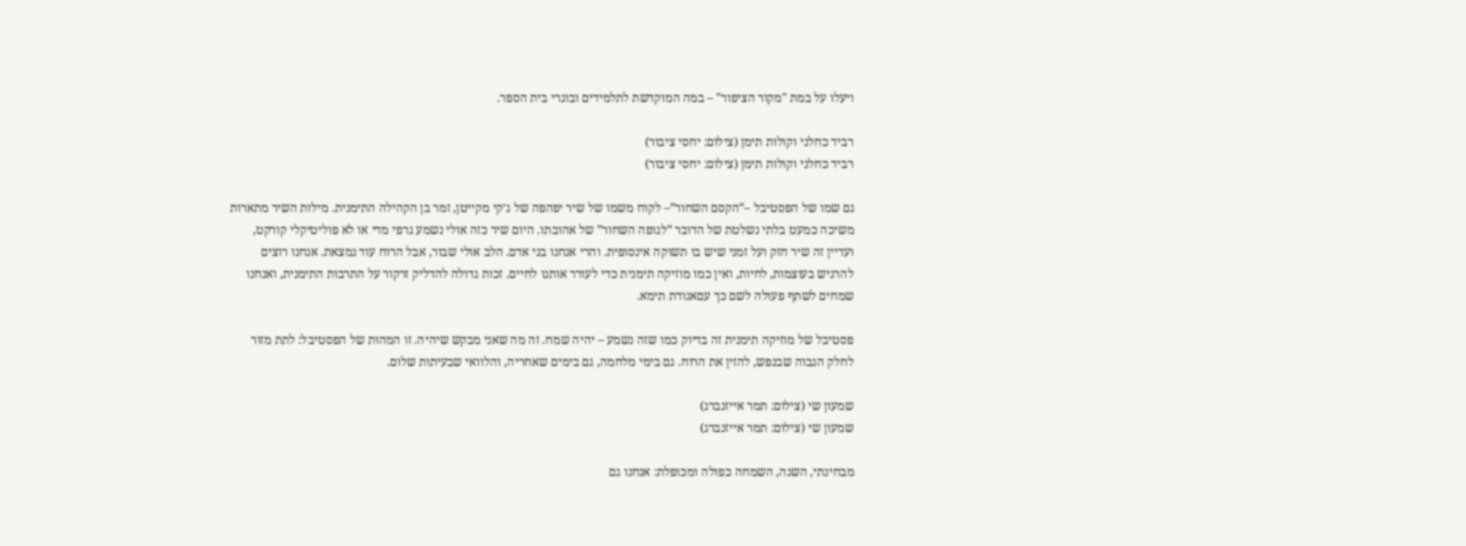ויעלו על במת "מקור הציפור" – במה המוקדשת לתלמידים ובוגרי בית הספר.

רביד כחלני וקולות תימן (צילום: יחסי ציבור)
רביד כחלני וקולות תימן (צילום: יחסי ציבור)

גם שמו של הפסטיבל –“הקסם השחור”– לקוח משמו של שיר יפהפה של ג׳קי מקייטן, זמר בן הקהילה התימנית. מילות השיר מתארות משיכה כמעט בלתי נשלטת של הדובר “לגופה השחור” של אהובתו. היום שיר כזה אולי נשמע גרפי מדי או לא פוליטיקלי קורקט, ועדיין זה שיר חזק ועל זמני שיש בו תשוקה אינסופית. והרי אנחנו בני אדם. הלב אולי שבור, אבל הרוח עוד נמצאת. אנחנו רוצים להרגיש בעוצמות, לחיות, ואין כמו מוזיקה תימנית כדי לעורר אותנו לחיים. זכות גדולה להדליק זרקור על התרבות התימנית, ואנחנו שמחים לשתף פעולה לשם כך עםאגודת תימא.

פסטיבל של מוזיקה תימנית זה בדיוק כמו שזה נשמע – יהיה שמח. זה מה שאני מבקש שיהיה. זו המהות של הפסטיבל: לתת מזור לחלק הגבוה שבנפש, להזין את הרוח. גם בימי מלחמה, גם בימים שאחריה, והלוואי שבעיתות שלום.

שמעון שי (צילום: תמר אייזנברג)
שמעון שי (צילום: תמר אייזנברג)

מבחינתי, השנה, השמחה כפולה ומכופלת: אנחנו גם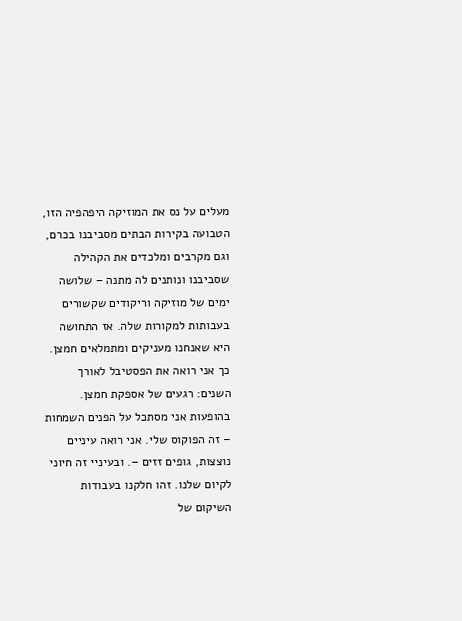מעלים על נס את המוזיקה היפהפיה הזו, הטבועה בקירות הבתים מסביבנו בכרם, וגם מקרבים ומלכדים את הקהילה שסביבנו ונותנים לה מתנה – שלושה ימים של מוזיקה וריקודים שקשורים בעבותות למקורות שלה. אז התחושה היא שאנחנו מעניקים ומתמלאים חמצן. כך אני רואה את הפסטיבל לאורך השנים: רגעים של אספקת חמצן. בהופעות אני מסתכל על הפנים השמחות – זה הפוקוס שלי. אני רואה עיניים נוצצות, גופים זזים –. ובעיניי זה חיוני לקיום שלנו. זהו חלקנו בעבודות השיקום של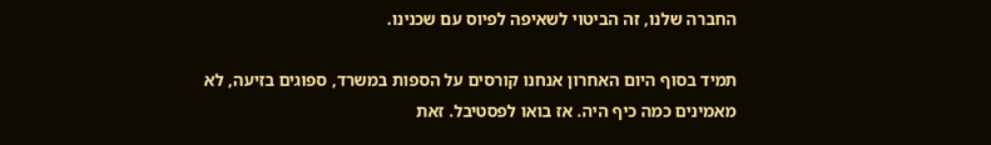החברה שלנו, זה הביטוי לשאיפה לפיוס עם שכנינו.

תמיד בסוף היום האחרון אנחנו קורסים על הספות במשרד, ספוגים בזיעה, לא מאמינים כמה כיף היה. אז בואו לפסטיבל. זאת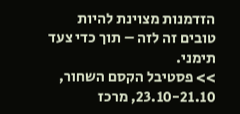הזדמנות מצוינת להיות טובים זה לזה – תוך כדי צעד תימני.
>> פסטיבל הקסם השחור, 23.10-21.10, מרכז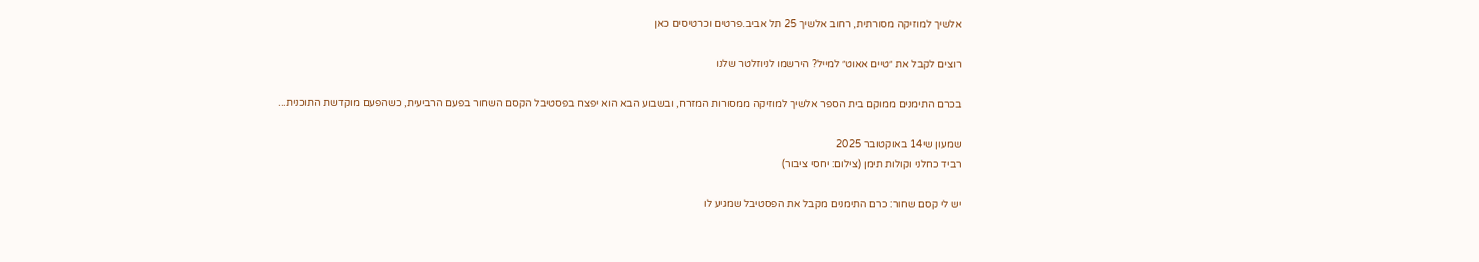אלשיך למוזיקה מסורתית, רחוב אלשיך 25 תל אביב.פרטים וכרטיסים כאן

רוצים לקבל את ״טיים אאוט״ למייל? הירשמו לניוזלטר שלנו

בכרם התימנים ממוקם בית הספר אלשיך למוזיקה ממסורות המזרח, ובשבוע הבא הוא יפצח בפסטיבל הקסם השחור בפעם הרביעית, כשהפעם מוקדשת התוכנית...

שמעון שי14 באוקטובר 2025
רביד כחלני וקולות תימן (צילום: יחסי ציבור)

יש לי קסם שחור: כרם התימנים מקבל את הפסטיבל שמגיע לו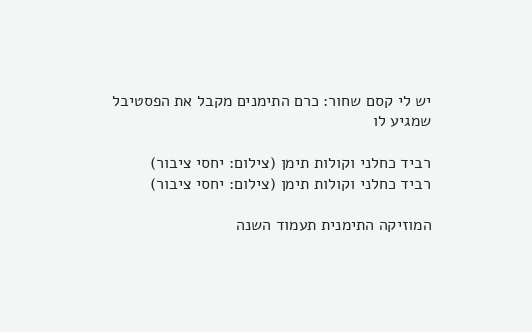יש לי קסם שחור: כרם התימנים מקבל את הפסטיבל שמגיע לו

רביד כחלני וקולות תימן (צילום: יחסי ציבור)
רביד כחלני וקולות תימן (צילום: יחסי ציבור)

המוזיקה התימנית תעמוד השנה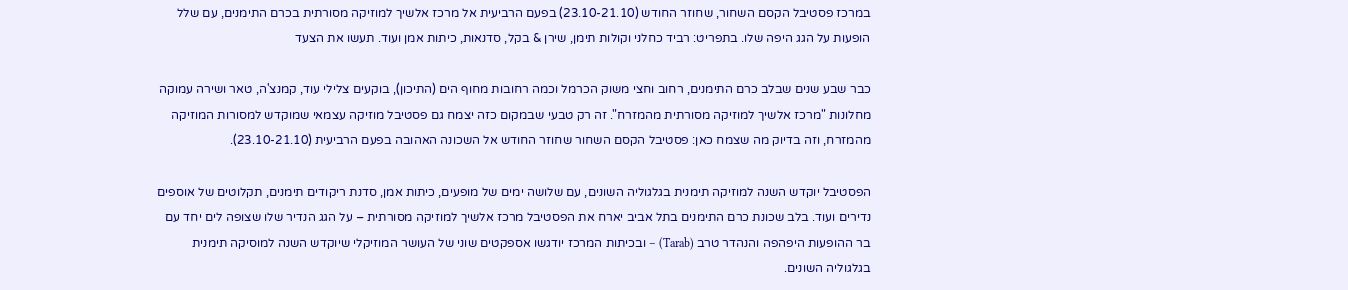במרכז פסטיבל הקסם השחור, שחוזר החודש (23.10-21.10) בפעם הרביעית אל מרכז אלשיך למוזיקה מסורתית בכרם התימנים, עם שלל הופעות על הגג היפה שלו. בתפריט: רביד כחלני וקולות תימן, שירן & בקל, סדנאות, כיתות אמן ועוד. תעשו את הצעד

כבר שבע שנים שבלב כרם התימנים, רחוב וחצי משוק הכרמל וכמה רחובות מחוף הים (התיכון), בוקעים צלילי עוד, קמנצ'ה, טאר ושירה עמוקה מחלונות "מרכז אלשיך למוזיקה מסורתית מהמזרח". זה רק טבעי שבמקום כזה יצמח גם פסטיבל מוזיקה עצמאי שמוקדש למסורות המוזיקה מהמזרח, וזה בדיוק מה שצמח כאן: פסטיבל הקסם השחור שחוזר החודש אל השכונה האהובה בפעם הרביעית (23.10-21.10).

הפסטיבל יוקדש השנה למוזיקה תימנית בגלגוליה השונים, עם שלושה ימים של מופעים, כיתות אמן, סדנת ריקודים תימנים, תקלוטים של אוספים נדירים ועוד. בלב שכונת כרם התימנים בתל אביב יארח את הפסטיבל מרכז אלשיך למוזיקה מסורתית – על הגג הנדיר שלו שצופה לים יחד עם בר ההופעות היפהפה והנהדר טרב (Tarab) – ובכיתות המרכז יודגשו אספקטים שוני של העושר המוזיקלי שיוקדש השנה למוסיקה תימנית בגלגוליה השונים.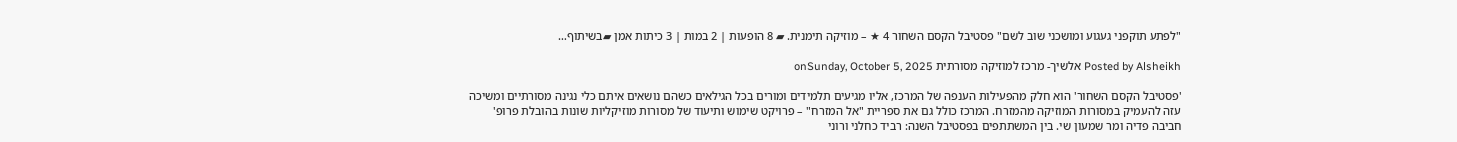"לפתע תוקפני געגוע ומושכני שוב לשם" פסטיבל הקסם השחור 4 ★ – מוזיקה תימנית. ▰ 8 הופעות | 2 במות | 3 כיתות אמן ▰בשיתוף…

Posted by Alsheikh אלשיך- מרכז למוזיקה מסורתית onSunday, October 5, 2025

'פסטיבל הקסם השחור' הוא חלק מהפעילות הענפה של המרכז, אליו מגיעים תלמידים ומורים בכל הגילאים כשהם נושאים איתם כלי נגינה מסורתיים ומשיכה עזה להעמיק במסורות המוזיקה מהמזרח. המרכז כולל גם את ספריית "אל המזרח" – פרויקט שימוש ותיעוד של מסורות מוזיקליות שונות בהובלת פרופ' חביבה פדיה ומר שמעון שי. בין המשתתפים בפסטיבל השנה: רביד כחלני ורוני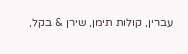עברין, קולות תימן, שירן & בקל,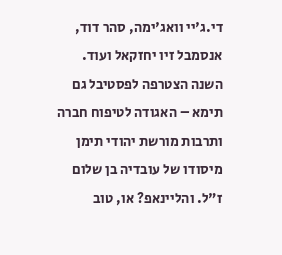די.ג'יי וואג'ימה, סהר דוד, אנסמבל זיו יחזקאל ועוד. השנה הצטרפה לפסטיבל גם תימא – האגודה לטיפוח חברה ותרבות מורשת יהודי תימן מיסודו של עובדיה בן שלום ז"ל. והליינאפ? או, טוב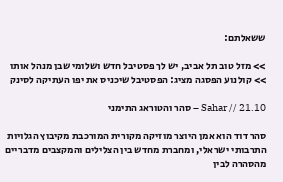ששאלתם:

>> מזל טוב תל אביב, יש לך פסטיבל חדש ושלומי שבן מנהל אותו
>> קולנוע הפסגה מציג: הפסטיבל שיכניס את יפו העתיקה לסינק

21.10 // Sahar – סהר והטוראג התימני

סהר דוד הוא אמן היוצר מוזיקה מקורית המורכבת מקיבוץ הגלויות התרבותי ישראלי, ומחברת מחדש בין הצלילים והמקצבים מדבריים מהסהרה לבין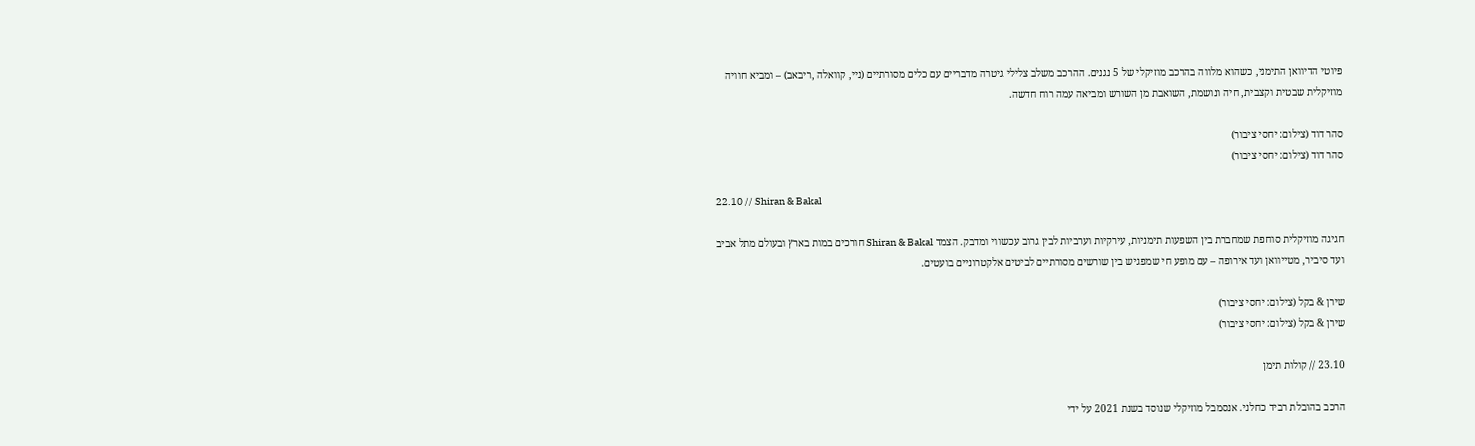פיוטי הדיוואן התימני, כשהוא מלווה בהרכב מוזיקלי של 5 נגנים. ההרכב משלב צלילי גיטרה מדבריים עם כלים מסורתיים (ניי, קוואלה ,ריבאב) – ומביא חוויה מוזיקלית שבטית וקצבית, חיה ונושמת, השואבת מן השורש ומביאה עמה רוח חדשה.

סהר דוד (צילום: יחסי ציבור)
סהר דוד (צילום: יחסי ציבור)

22.10 // Shiran & Bakal

חגיגה מוזיקלית סוחפת שמחברת בין השפעות תימניות, עירקיות וערביות לבין גרוב עכשווי ומדבק. הצמד Shiran & Bakal חורכים במות בארץ ובעולם מתל אביב ועד סיביר, מטייוואן ועד אירופה – עם מופע חי שמפגיש בין שורשים מסורתיים לביטים אלקטרוניים בועטים.

שירן & בקל (צילום: יחסי ציבור)
שירן & בקל (צילום: יחסי ציבור)

23.10 // קולות תימן

הרכב בהובלת רביד כחלני. אנסמבל מוזיקלי שנוסד בשנת 2021 על ידי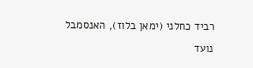רביד כחלני (ימאן בלוז), האנסמבל נועד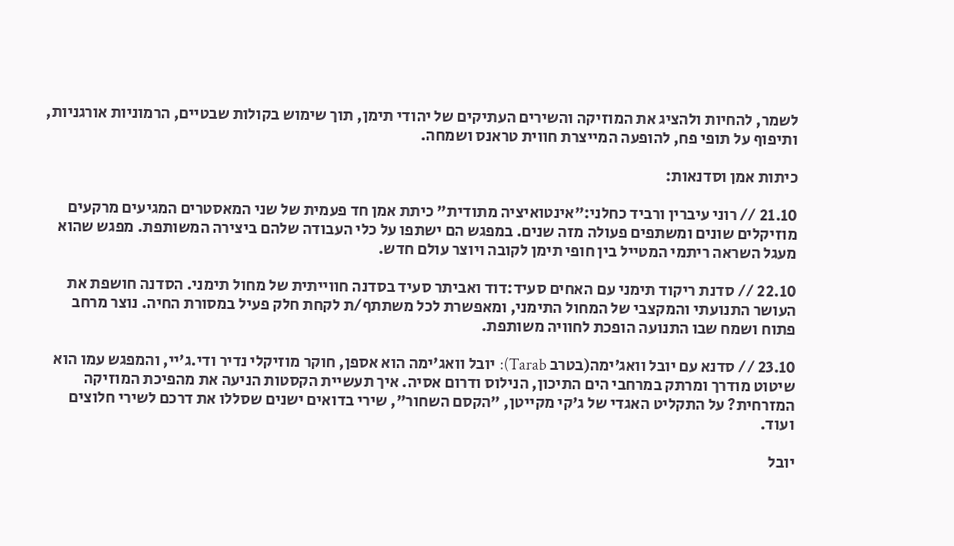לשמר, להחיות ולהציג את המוזיקה והשירים העתיקים של יהודי תימן, תוך שימוש בקולות שבטיים, הרמוניות אורגניות, ותיפוף על תופי פח, להופעה המייצרת חווית טראנס ושמחה.

כיתות אמן וסדנאות:

21.10 // רוני עיברין ורביד כחלני:"אינטואיציה מתודית" כיתת אמן חד פעמית של שני המאסטרים המגיעים מרקעים מוזיקלים שונים ומשתפים פעולה מזה שנים. במפגש הם ישתפו על כלי העבודה שלהם ביצירה המשותפת. מפגש שהוא מעגל השראה ריתמי המטייל בין חופי תימן לקובה ויוצר עולם חדש.

22.10 // סדנת ריקוד תימני עם האחים סעיד:דוד ואביתר סעיד בסדנה חווייתית של מחול תימני. הסדנה חושפת את העושר התנועתי והמקצבי של המחול התימני, ומאפשרת לכל משתתף/ת לקחת חלק פעיל במסורת החיה. נוצר מרחב פתוח ושמח שבו התנועה הופכת לחוויה משותפת.

23.10 // סדנא עם יובל וואג׳ימה(בטרב Tarab): יובל וואג'ימה הוא אספן, חוקר מוזיקלי נדיר ודי.ג'יי, והמפגש עמו הוא שיטוט מודרך ומרתק במרחבי הים התיכון, הנילוס ודרום אסיה. איך תעשיית הקסטות הניעה את מהפיכת המוזיקה המזרחית? על התקליט האגדי של ג'קי מקייטן, "הקסם השחור", שירי בדואים ישנים שסללו את דרכם לשירי חלוצים ועוד.

יובל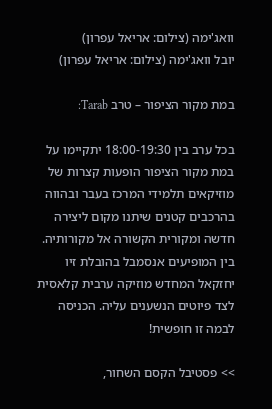וואג'ימה (צילום: אריאל עפרון)
יובל וואג'ימה (צילום: אריאל עפרון)

במת מקור הציפור – טרב Tarab:

בכל ערב בין 18:00-19:30 יתקיימו על במת מקור הציפור הופעות קצרות של מוזיקאים תלמידי המרכז בעבר ובהווה בהרכבים קטנים שיתנו מקום ליצירה חדשה ומקורית הקשורה אל מקורותיה. בין המופיעים אנסמבל בהובלת זיו יחזקאל המחדש מוזיקה ערבית קלאסית לצד פיוטים הנשענים עליה. הכניסה לבמה זו חופשית!

>> פסטיבל הקסם השחור,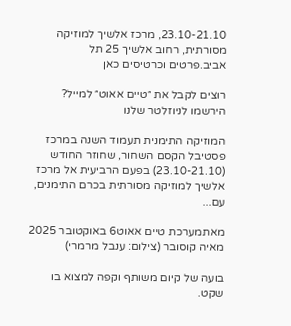23.10-21.10, מרכז אלשיך למוזיקה מסורתית, רחוב אלשיך 25 תל אביב.פרטים וכרטיסים כאן

רוצים לקבל את ״טיים אאוט״ למייל? הירשמו לניוזלטר שלנו

המוזיקה התימנית תעמוד השנה במרכז פסטיבל הקסם השחור, שחוזר החודש (23.10-21.10) בפעם הרביעית אל מרכז אלשיך למוזיקה מסורתית בכרם התימנים, עם...

מאתמערכת טיים אאוט6 באוקטובר 2025
מאיה קוסובר (צילום: ענבל מרמרי)

בועה של קיום משותף וקפה למצוא בו שקט.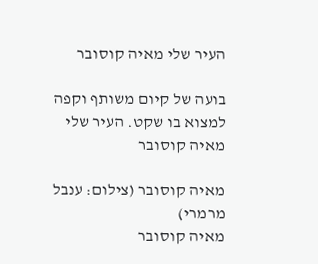העיר שלי מאיה קוסובר

בועה של קיום משותף וקפה למצוא בו שקט. העיר שלי מאיה קוסובר

מאיה קוסובר (צילום: ענבל מרמרי)
מאיה קוסובר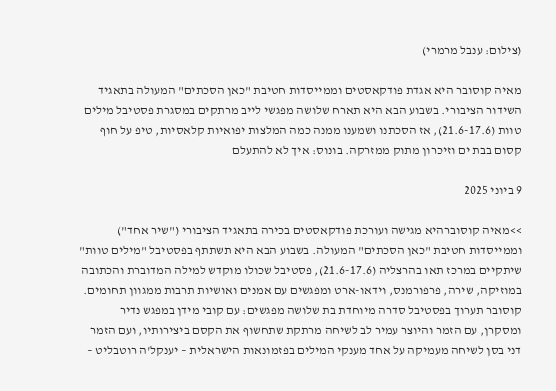(צילום: ענבל מרמרי)

מאיה קוסובר היא אגדת פודקאסטים וממייסדות חטיבת "כאן הסכתים" המעולה בתאגיד השידור הציבורי. בשבוע הבא היא תארח שלושה מפגשי לייב מרתקים במסגרת פסטיבל מילים טוות (21.6-17.6), אז הסכתנו ושמענו ממנה כמה המלצות יפואיות קלאסיות, טיפ על חוף קסום בבת ים וזיכרון מתוק ממזרקה. בונוס: איך לא להתעלם

9 ביוני 2025

>>מאיה קוסוברהיא מגישה ועורכת פודקאסטים בכירה בתאגיד הציבורי ("שיר אחד") וממייסדות חטיבת "כאן הסכתים" המעולה. בשבוע הבא היא תשתתף בפסטיבל "מילים טוות" שיתקיים במרכז תאו בהרצליה (21.6-17.6), פסטיבל שכולו מוקדש למילה המדוברת והכתובה במוזיקה, שירה, פרפורמנס, וידאו-ארט ומפגשים עם אמנים ואושיות תרבות ממגוון תחומים. קוסובר תערוך בפסטיבל סדרה מיוחדת בת שלושה מפגשים: עם קובי מידן במפגש נדיר ומסקרן, עם הזמר והיוצר עמיר לב לשיחה מרתקת שתחשוף את הקסם ביצירותיו, ועם הזמר דני בסן לשיחה מעמיקה על אחד מענקי המילים בפזמונאות הישראלית – יענקל'ה רוטבליט –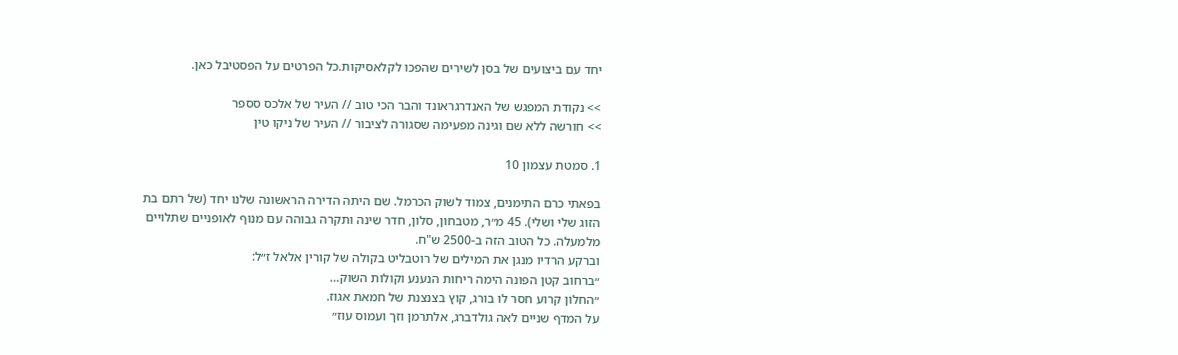יחד עם ביצועים של בסן לשירים שהפכו לקלאסיקות.כל הפרטים על הפסטיבל כאן.

>> נקודת המפגש של האנדרגראונד והבר הכי טוב // העיר של אלכס סספר
>> חורשה ללא שם וגינה מפעימה שסגורה לציבור // העיר של ניקו טין

1. סמטת עצמון 10

בפאתי כרם התימנים, צמוד לשוק הכרמל. שם היתה הדירה הראשונה שלנו יחד (של רתם בת הזוג שלי ושלי). 45 מ״ר, מטבחון, סלון, חדר שינה ותקרה גבוהה עם מנוף לאופניים שתלויים מלמעלה. כל הטוב הזה ב-2500 ש"ח.
וברקע הרדיו מנגן את המילים של רוטבליט בקולה של קורין אלאל ז״ל:
״ברחוב קטן הפונה הימה ריחות הנענע וקולות השוק…
״החלון קרוע חסר לו בורג, קוץ בצנצנת של חמאת אגוז.
על המדף שניים לאה גולדברג, אלתרמן וזך ועמוס עוז״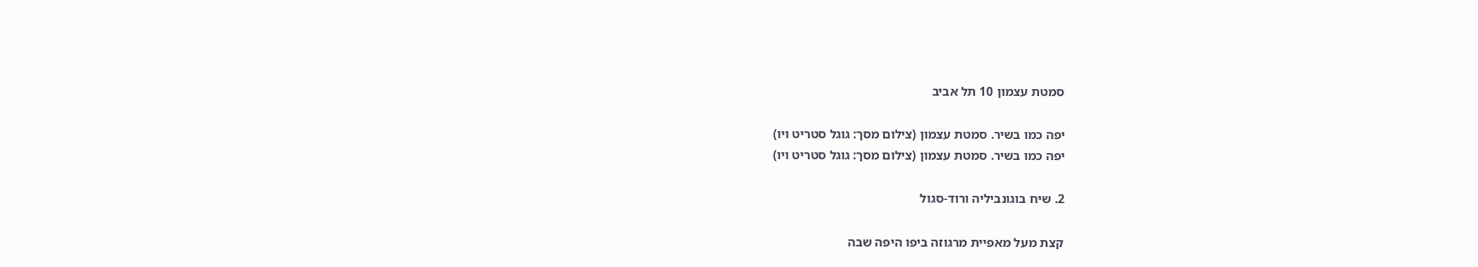סמטת עצמון 10 תל אביב

יפה כמו בשיר. סמטת עצמון (צילום מסך: גוגל סטריט ויו)
יפה כמו בשיר. סמטת עצמון (צילום מסך: גוגל סטריט ויו)

2. שיח בוגונביליה ורוד-סגול

קצת מעל מאפיית מרגוזה ביפו היפה שבה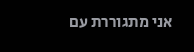אני מתגוררת עם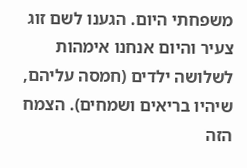משפחתי היום. הגענו לשם זוג צעיר והיום אנחנו אימהות לשלושה ילדים (חמסה עליהם, שיהיו בריאים ושמחים). הצמח הזה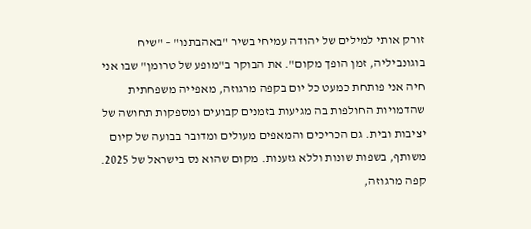זורק אותי למילים של יהודה עמיחי בשיר "באהבתנו" – "שיח בוגונביליה, זמן הופך מקום". את הבוקר ב"מופע של טרומן" שבו אני חיה אני פותחת כמעט כל יום בקפה מרגוזה, מאפייה משפחתית שהדמויות החולפות בה מגיעות בזמנים קבועים ומספקות תחושה של יציבות ובית. גם הכריכים והמאפים מעולים ומדובר בבועה של קיום משותף, בשפות שונות וללא גזענות. מקום שהוא נס בישראל של 2025.
קפה מרגוזה,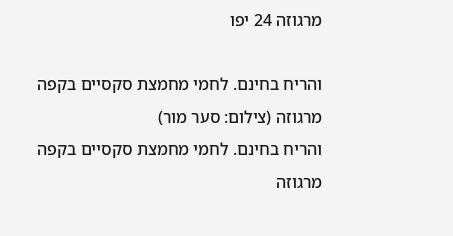מרגוזה 24 יפו

והריח בחינם. לחמי מחמצת סקסיים בקפה מרגוזה (צילום: סער מור)
והריח בחינם. לחמי מחמצת סקסיים בקפה מרגוזה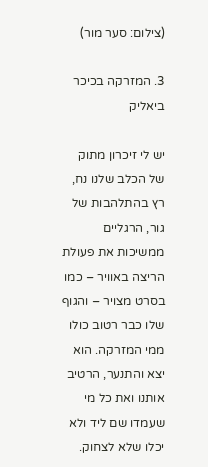(צילום: סער מור)

3. המזרקה בכיכר ביאליק

יש לי זיכרון מתוק של הכלב שלנו נח, רץ בהתלהבות של גור, הרגליים ממשיכות את פעולת הריצה באוויר – כמו בסרט מצויר – והגוף שלו כבר רטוב כולו ממי המזרקה. הוא יצא והתנער, הרטיב אותנו ואת כל מי שעמדו שם ליד ולא יכלו שלא לצחוק.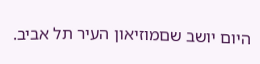היום יושב שםמוזיאון העיר תל אביב.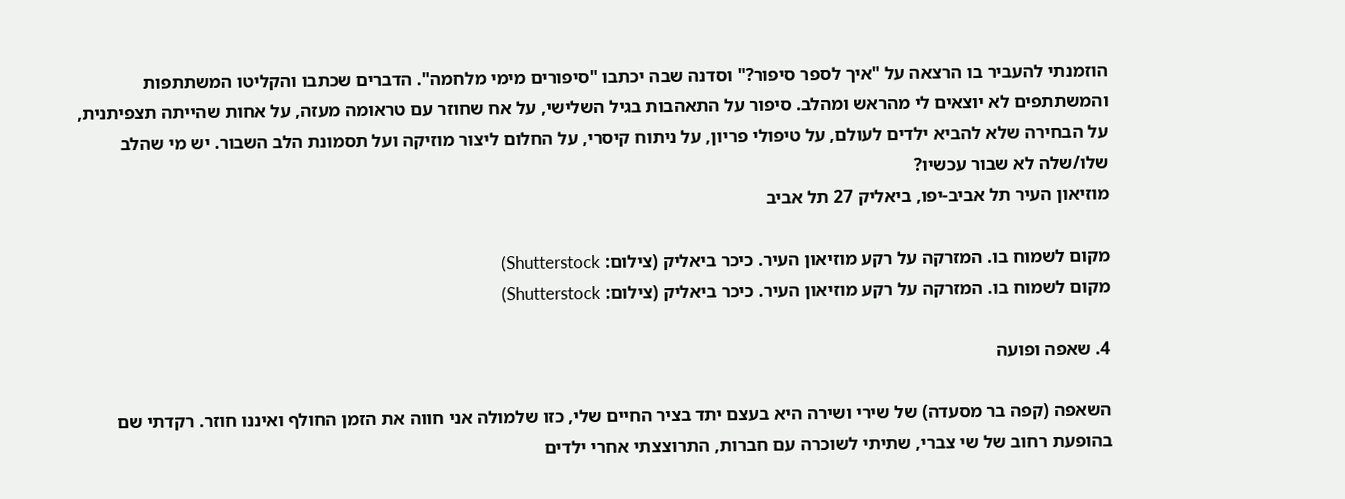הוזמנתי להעביר בו הרצאה על "איך לספר סיפור?" וסדנה שבה יכתבו "סיפורים מימי מלחמה". הדברים שכתבו והקליטו המשתתפות והמשתתפים לא יוצאים לי מהראש ומהלב. סיפור על התאהבות בגיל השלישי, על אח שחוזר עם טראומה מעזה, על אחות שהייתה תצפיתנית, על הבחירה שלא להביא ילדים לעולם, על טיפולי פריון, על ניתוח קיסרי, על החלום ליצור מוזיקה ועל תסמונת הלב השבור. יש מי שהלב שלו/שלה לא שבור עכשיו?
מוזיאון העיר תל אביב-יפו, ביאליק 27 תל אביב

מקום לשמוח בו. המזרקה על רקע מוזיאון העיר. כיכר ביאליק (צילום: Shutterstock)
מקום לשמוח בו. המזרקה על רקע מוזיאון העיר. כיכר ביאליק (צילום: Shutterstock)

4. שאפה ופועה

השאפה (קפה בר מסעדה) של שירי ושירה היא בעצם יתד בציר החיים שלי, כזו שלמולה אני חווה את הזמן החולף ואיננו חוזר. רקדתי שם בהופעת רחוב של שי צברי, שתיתי לשוכרה עם חברות, התרוצצתי אחרי ילדים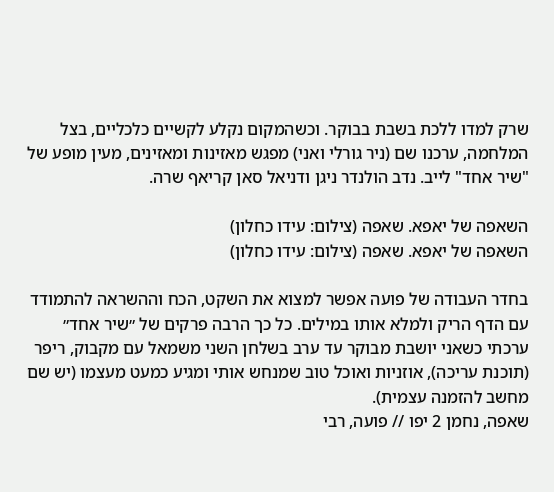שרק למדו ללכת בשבת בבוקר. וכשהמקום נקלע לקשיים כלכליים, בצל המלחמה, ערכנו שם (ניר גורלי ואני) מפגש מאזינות ומאזינים, מעין מופע של "שיר אחד" לייב. נדב הולנדר ניגן ודניאל סאן קריאף שרה.

השאפה של יאפא. שאפה (צילום: עידו כחלון)
השאפה של יאפא. שאפה (צילום: עידו כחלון)

בחדר העבודה של פועה אפשר למצוא את השקט, הכח וההשראה להתמודד עם הדף הריק ולמלא אותו במילים. כל כך הרבה פרקים של ״שיר אחד״ ערכתי כשאני יושבת מבוקר עד ערב בשלחן השני משמאל עם מקבוק, ריפר (תוכנת עריכה), אוזניות ואוכל טוב שמנחש אותי ומגיע כמעט מעצמו (יש שם מחשב להזמנה עצמית).
שאפה, נחמן 2 יפו // פועה, רבי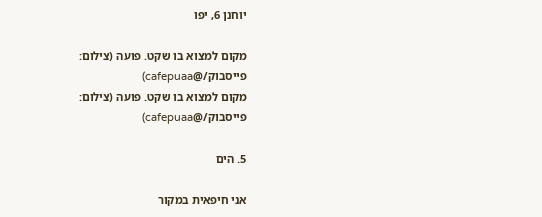יוחנן 6, יפו

מקום למצוא בו שקט. פועה (צילום: פייסבוק/@cafepuaa)
מקום למצוא בו שקט. פועה (צילום: פייסבוק/@cafepuaa)

5. הים

אני חיפאית במקור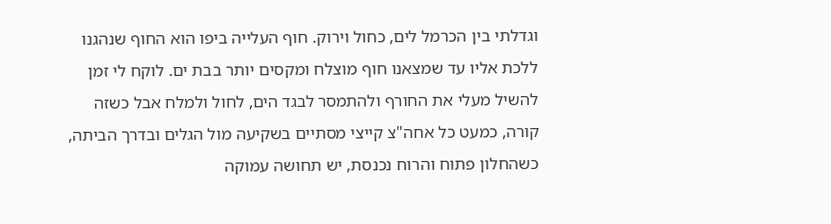וגדלתי בין הכרמל לים, כחול וירוק. חוף העלייה ביפו הוא החוף שנהגנו ללכת אליו עד שמצאנו חוף מוצלח ומקסים יותר בבת ים. לוקח לי זמן להשיל מעלי את החורף ולהתמסר לבגד הים, לחול ולמלח אבל כשזה קורה, כמעט כל אחה"צ קייצי מסתיים בשקיעה מול הגלים ובדרך הביתה, כשהחלון פתוח והרוח נכנסת, יש תחושה עמוקה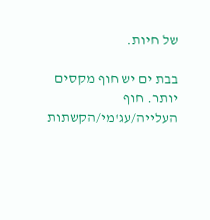של חיות.

בבת ים יש חוף מקסים יותר. חוף העלייה/עג'מי/הקשתות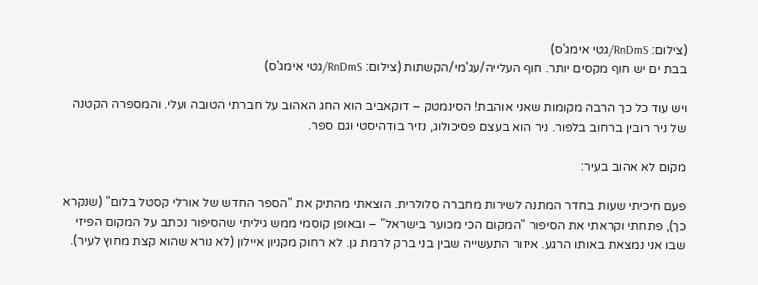(צילום: RnDmS/גטי אימג'ס)
בבת ים יש חוף מקסים יותר. חוף העלייה/עג'מי/הקשתות (צילום: RnDmS/גטי אימג'ס)

ויש עוד כל כך הרבה מקומות שאני אוהבת! הסינמטק – דוקאביב הוא החג האהוב על חברתי הטובה ועלי. והמספרה הקטנה של ניר רובין ברחוב בלפור. ניר הוא בעצם פסיכולוג, נזיר בודהיסטי וגם ספר.

מקום לא אהוב בעיר:

פעם חיכיתי שעות בחדר המתנה לשירות מחברה סלולרית. הוצאתי מהתיק את "הספר החדש של אורלי קסטל בלום" (שנקרא כך), פתחתי וקראתי את הסיפור "המקום הכי מכוער בישראל" – ובאופן קוסמי ממש גיליתי שהסיפור נכתב על המקום הפיזי שבו אני נמצאת באותו הרגע. איזור התעשייה שבין בני ברק לרמת גן. לא רחוק מקניון איילון (לא נורא שהוא קצת מחוץ לעיר).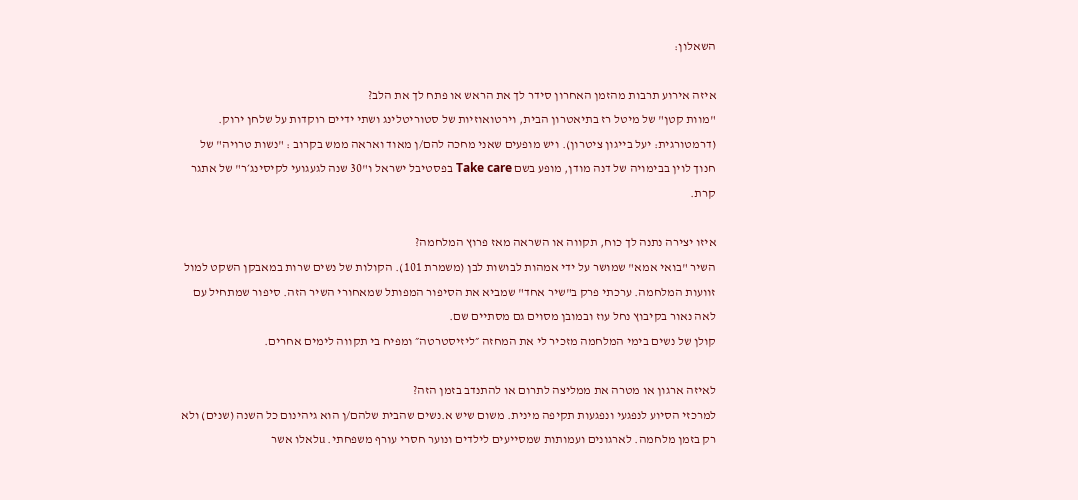השאלון:

איזה אירוע תרבות מהזמן האחרון סידר לך את הראש או פתח לך את הלב?
"מוות קטן" של מיטל רז בתיאטרון הבית, וירטואוזיות של סטוריטלינג ושתי ידיים רוקדות על שלחן ירוק. (דרמטורגית: יעל בייגון ציטרון). ויש מופעים שאני מחכה להם/ן מאוד ואראה ממש בקרוב : "נשות טרויה" של חנוך לוין בבימויה של דנה מודן, מופע בשם Take care בפסטיבל ישראל ו"30 שנה לגעגועי לקיסינג׳ר" של אתגר קרת.

איזו יצירה נתנה לך כוח, תקווה או השראה מאז פרוץ המלחמה?
השיר "בואי אמא" שמושר על ידי אמהות לבושות לבן (משמרת 101). הקולות של נשים שרות במאבקן השקט למול זוועות המלחמה. ערכתי פרק ב"שיר אחד" שמביא את הסיפור המפותל שמאחורי השיר הזה. סיפור שמתחיל עם לאה נאור בקיבוץ נחל עוז ובמובן מסוים גם מסתיים שם.
קולן של נשים בימי המלחמה מזכיר לי את המחזה ״ליזיסטרטה״ ומפיח בי תקווה לימים אחרים.

לאיזה ארגון או מטרה את ממליצה לתרום או להתנדב בזמן הזה?
למרכזי הסיוע לנפגעי ונפגעות תקיפה מינית. משום שיש א.נשים שהבית שלהם/ן הוא גיהינום כל השנה (שנים) ולא רק בזמן מלחמה. לארגונים ועמותות שמסייעים לילדים ונוער חסרי עורף משפחתי. uלאלו אשר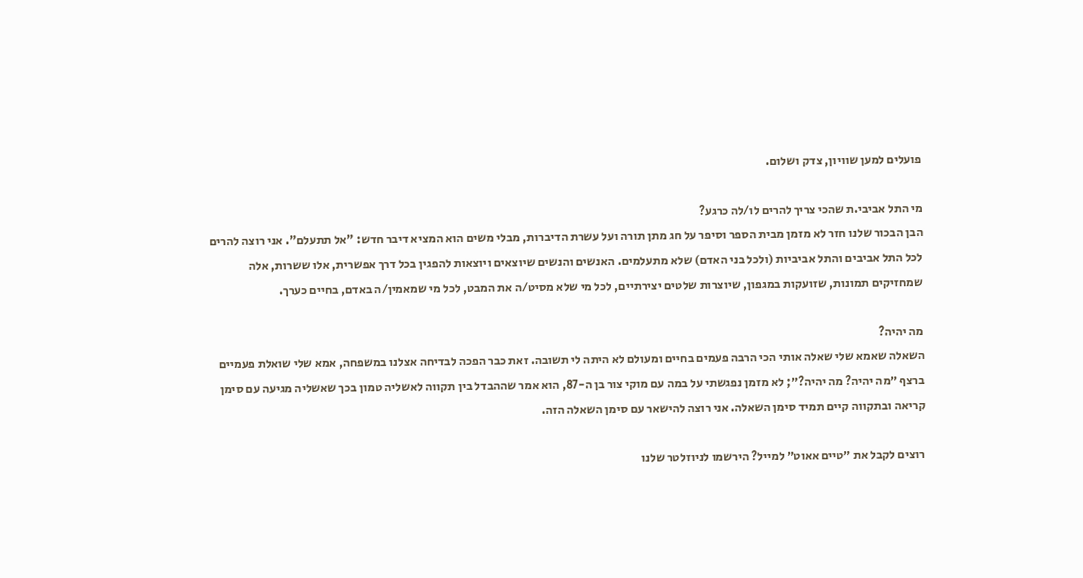פועלים למען שוויון, צדק ושלום.

מי התל אביבי.ת שהכי צריך להרים לו/לה כרגע?
הבן הבכור שלנו חזר לא מזמן מבית הספר וסיפר על חג מתן תורה ועל עשרת הדיברות, מבלי משים הוא המציא דיבר חדש: "אל תתעלם". אני רוצה להרים לכל התל אביבים והתל אביביות (ולכל בני האדם) שלא מתעלמים. האנשים והנשים שיוצאים ויוצאות להפגין בכל דרך אפשרית, אלו ששרות, אלה שמחזיקים תמונות, שזועקות במגפון, שיוצרות שלטים יצירתיים, לכל מי שלא מסיט/ה את המבט, לכל מי שמאמין/ה באדם, בחיים כערך.

מה יהיה?
השאלה שאמא שלי שאלה אותי הכי הרבה פעמים בחיים ומעולם לא היתה לי תשובה. זאת כבר הפכה לבדיחה אצלנו במשפחה, אמא שלי שואלת פעמיים ברצף ״מה יהיה? מה יהיה?״; לא מזמן נפגשתי על במה עם מוקי צור בן ה-87, הוא אמר שההבדל בין תקווה לאשליה טמון בכך שאשליה מגיעה עם סימן קריאה ובתקווה קיים תמיד סימן השאלה. אני רוצה להישאר עם סימן השאלה הזה.

רוצים לקבל את ״טיים אאוט״ למייל? הירשמו לניוזלטר שלנו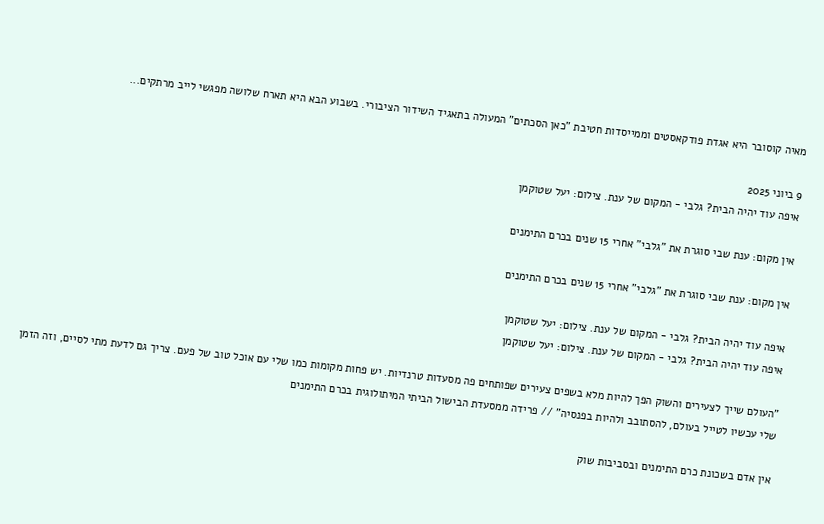מאיה קוסובר היא אגדת פודקאסטים וממייסדות חטיבת "כאן הסכתים" המעולה בתאגיד השידור הציבורי. בשבוע הבא היא תארח שלושה מפגשי לייב מרתקים...

9 ביוני 2025
איפה עוד יהיה הבית? גלבי - המקום של ענת. צילום: יעל שטוקמן

אין מקום: ענת שבי סוגרת את "גלבי" אחרי 15 שנים בכרם התימנים

אין מקום: ענת שבי סוגרת את "גלבי" אחרי 15 שנים בכרם התימנים

איפה עוד יהיה הבית? גלבי - המקום של ענת. צילום: יעל שטוקמן
איפה עוד יהיה הבית? גלבי - המקום של ענת. צילום: יעל שטוקמן

"העולם שייך לצעירים והשוק הפך להיות מלא בשפים צעירים שפותחים פה מסעדות טרנדיות. יש פחות מקומות כמו שלי עם אוכל טוב של פעם. צריך גם לדעת מתי לסיים, וזה הזמן שלי עכשיו לטייל בעולם, להסתובב ולהיות בפנסיה" // פרידה ממסעדת הבישול הביתי המיתולוגית בכרם התימנים

אין אדם בשכונת כרם התימנים ובסביבות שוק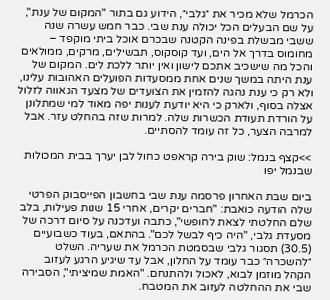הכרמל שלא מכיר את ״גלבי״, הידוע גם בתור "המקום של ענת", על שם הבעלים הכל יכולה ענת שבי. כבר חמש עשרה שנה ששבי מבשלת בפינה הקטנה שבכרם אוכל ביתי מוקפד – מחומוס בדרך אל הים, ועד קוסקוס, תבשילים, מרקים, ממולאים והכל מה שישכיב אתכם לישון ואין יותר ללכת לים. המקום של ענת היתה במשך שנים אחת ממסעדות הפועלים האהובות עלינו, ולא רק כי ענת נהגה להזמין את הצועדים של מצעד הגאווה לזלול אצלה בסוף, ולארק כי היא יודעת לענות יפה מאוד למי שמתלונן על הורדת תעודת הכשרות שלה. למרות שזה בהחלט עזר. אבל למרבה הצער, כל זה עומד להסתיים.

>>קצף בנמל: שוק בירה קראפט כחול לבן יערך בבית המכולות שבנמל יפו

ביום שבת האחרון פרסמה ענת שבי בחשבון הפייסבוק הפרטי שלה הודעה כואבת: "חברים יקרים, אחרי 15 שנות פעילות, בלב שלם החלטתי לצאת לחופשי", כתבה ועדכנה על סיום דרכה של מסעדת גלבי, "היה כיף לבשל לכם". בהתאם, בעוד כשבועיים (30.5) תסגור גלבי שבסמטת הכרמל את שעריה. השלט ״להשכרה״ כבר עומד על החלון, אבל עד שיגיע הרגע לעזוב הקהל מוזמן לבוא, לאכול ולהתנחם. "האמת שמיציתי", הסבירה שבי את ההחלטה לעזוב את המטבח.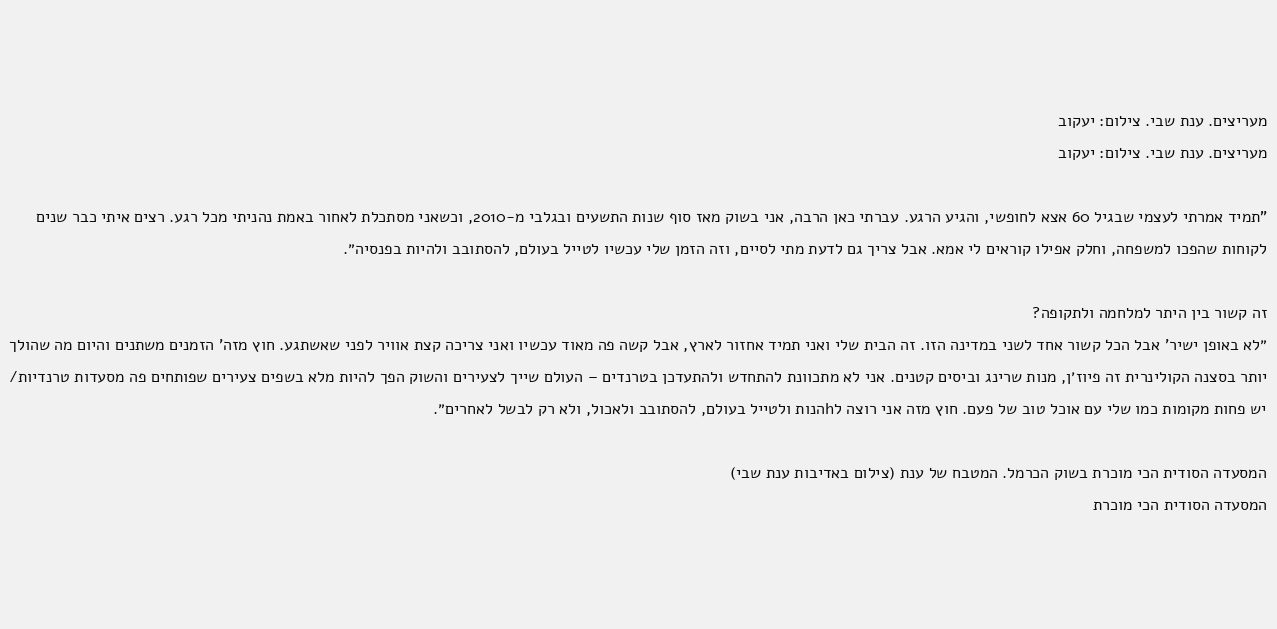מעריצים. ענת שבי. צילום: יעקוב
מעריצים. ענת שבי. צילום: יעקוב

"תמיד אמרתי לעצמי שבגיל 60 אצא לחופשי, והגיע הרגע. עברתי כאן הרבה, אני בשוק מאז סוף שנות התשעים ובגלבי מ-2010, וכשאני מסתכלת לאחור באמת נהניתי מכל רגע. רצים איתי כבר שנים לקוחות שהפכו למשפחה, וחלק אפילו קוראים לי אמא. אבל צריך גם לדעת מתי לסיים, וזה הזמן שלי עכשיו לטייל בעולם, להסתובב ולהיות בפנסיה״.

זה קשור בין היתר למלחמה ולתקופה?
״לא באופן ישיר' אבל הכל קשור אחד לשני במדינה הזו. זה הבית שלי ואני תמיד אחזור לארץ, אבל קשה פה מאוד עכשיו ואני צריכה קצת אוויר לפני שאשתגע. חוץ מזה' הזמנים משתנים והיום מה שהולך יותר בסצנה הקולינרית זה פיוז׳ן, מנות שרינג וביסים קטנים. אני לא מתכוונת להתחדש ולהתעדכן בטרנדים – העולם שייך לצעירים והשוק הפך להיות מלא בשפים צעירים שפותחים פה מסעדות טרנדיות/ יש פחות מקומות כמו שלי עם אוכל טוב של פעם. חוץ מזה אני רוצה לhהנות ולטייל בעולם, להסתובב ולאכול, ולא רק לבשל לאחרים״.

המסעדה הסודית הכי מוכרת בשוק הכרמל. המטבח של ענת (צילום באדיבות ענת שבי)
המסעדה הסודית הכי מוכרת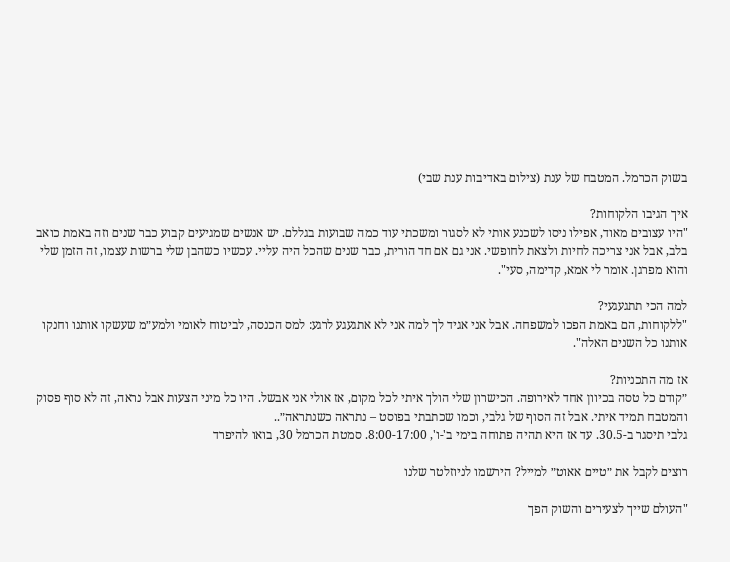בשוק הכרמל. המטבח של ענת (צילום באדיבות ענת שבי)

איך הגיבו הלקוחות?
"היו עצובים מאוד, אפילו ניסו לשכנע אותי לא לסגור ומשכתי עוד כמה שבועות בגללם. יש אנשים שמגיעים קבוע כבר שנים וזה באמת כואב בלב, אבל אני צריכה לחיות ולצאת לחופשי. אני גם אם חד הורית, כבר שנים שהכל היה עליי. עכשיו כשהבן שלי ברשות עצמו, זה הזמן שלי והוא מפרגן. אומר לי אמא, קדימה, סעי".

למה הכי תתגעגעי?
"ללקוחות, הם באמת הפכו למשפחה. אבל אני אגיד לך למה אני לא אתגעגע לרגע: למס הכנסה, לביטוח לאומי ולמע״מ שעשקו אותנו וחנקו אותנו כל השנים האלה".

אז מה התכניות?
״קודם כל טסה בכיוון אחד לאירופה. הכישרון שלי הולך איתי לכל מקום, אז אולי אני אבשל. היו כל מיני הצעות אבל נראה, זה לא סוף פסוק והמטבח תמיד איתי. אבל זה הסוף של גלבי, וכמו שכתבתי בפוסט – נתראה כשנתראה״..
גלבי תיסגר ב-30.5. עד אז היא תהיה פתוחה בימי ב'-ו', 8:00-17:00. סמטת הכרמל 30, בואו להיפרד

רוצים לקבל את ״טיים אאוט״ למייל? הירשמו לניוזלטר שלנו

"העולם שייך לצעירים והשוק הפך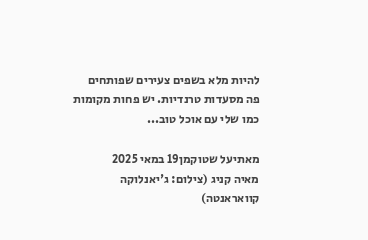להיות מלא בשפים צעירים שפותחים פה מסעדות טרנדיות. יש פחות מקומות כמו שלי עם אוכל טוב...

מאתיעל שטוקמן19 במאי 2025
מאיה קניג (צילום: ג'יאנלוקה קוואראנטה)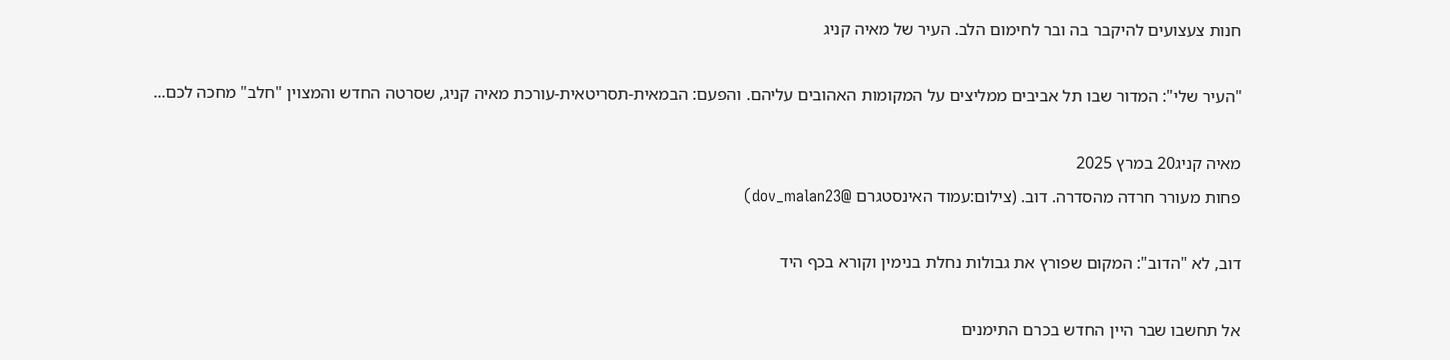חנות צעצועים להיקבר בה ובר לחימום הלב. העיר של מאיה קניג

"העיר שלי": המדור שבו תל אביבים ממליצים על המקומות האהובים עליהם. והפעם: הבמאית-תסריטאית-עורכת מאיה קניג, שסרטה החדש והמצוין "חלב" מחכה לכם...

מאיה קניג20 במרץ 2025
פחות מעורר חרדה מהסדרה. דוב. (צילום:עמוד האינסטגרם @dov_malan23)

דוב, לא "הדוב": המקום שפורץ את גבולות נחלת בנימין וקורא בכף היד

אל תחשבו שבר היין החדש בכרם התימנים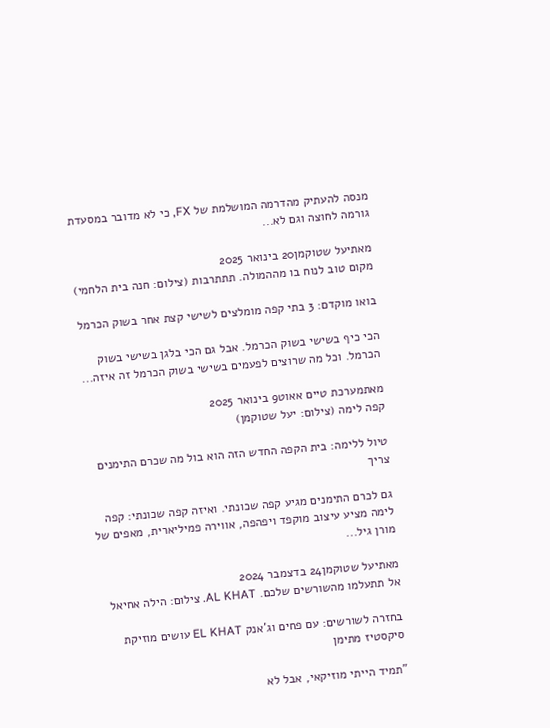מנסה להעתיק מהדרמה המושלמת של FX, כי לא מדובר במסעדת גורמה לחוצה וגם לא...

מאתיעל שטוקמן20 בינואר 2025
מקום טוב לנוח בו מההמולה. תתתרבות (צילום: חנה בית הלחמי)

בואו מוקדם: 3 בתי קפה מומלצים לשישי קצת אחר בשוק הכרמל

הכי כיף בשישי בשוק הכרמל. אבל גם הכי בלגן בשישי בשוק הכרמל. וכל מה שרוצים לפעמים בשישי בשוק הכרמל זה איזה...

מאתמערכת טיים אאוט9 בינואר 2025
קפה לימה (צילום: יעל שטוקמן)

טיול ללימה: בית הקפה החדש הזה הוא בול מה שכרם התימנים צריך

גם לכרם התימנים מגיע קפה שכונתי. ואיזה קפה שכונתי: קפה לימה מציע עיצוב מוקפד ויפהפה, אווירה פמיליארית, מאפים של מורן גיל...

מאתיעל שטוקמן24 בדצמבר 2024
אל תתעלמו מהשורשים שלכם. AL KHAT. צילום: הילה אחיאל

בחזרה לשורשים: עם פחים וג'אנק EL KHAT עושים מוזיקת סיקסטיז מתימן

"תמיד הייתי מוזיקאי, אבל לא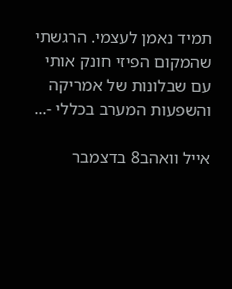תמיד נאמן לעצמי. הרגשתי שהמקום הפיזי חונק אותי עם שבלונות של אמריקה והשפעות המערב בכללי -...

אייל וואהב8 בדצמבר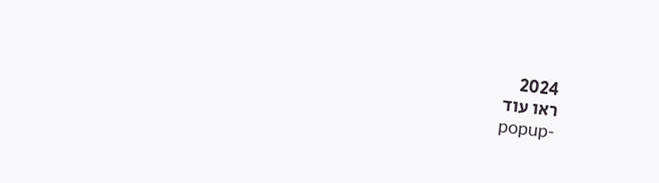2024
ראו עוד
popup-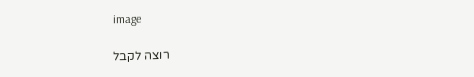image

רוצה לקבל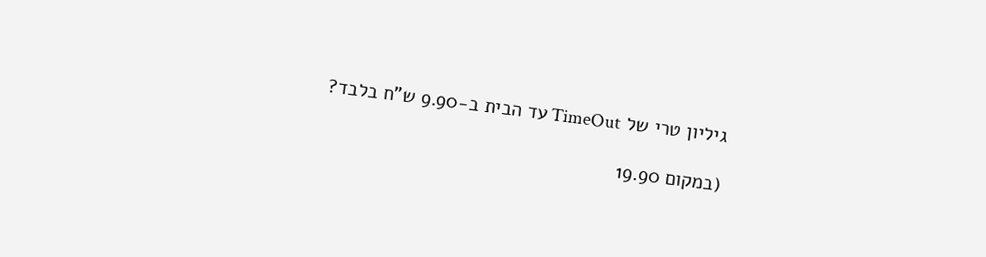גיליון טרי של TimeOut עד הבית ב-9.90 ש"ח בלבד?

(במקום 19.90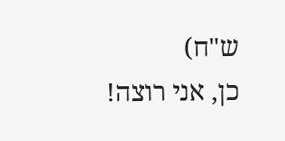ש"ח)
כן, אני רוצה!